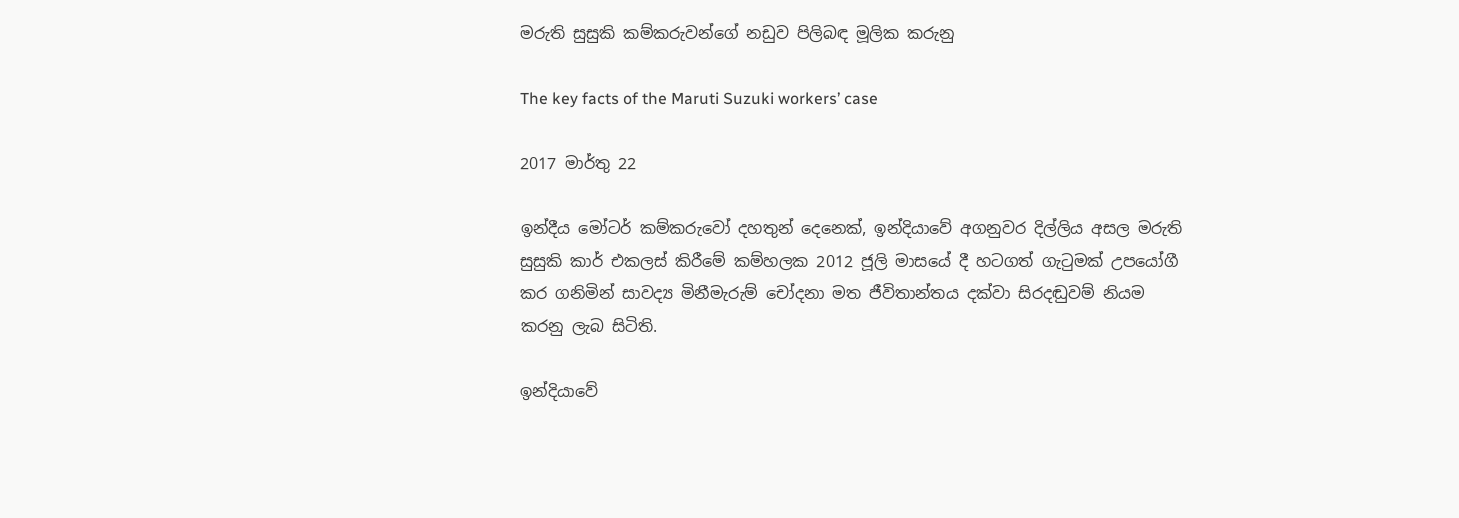මරුති සුසුකි කම්කරුවන්ගේ නඩුව පිලිබඳ මූලික කරුනු

The key facts of the Maruti Suzuki workers’ case

2017 මාර්තු 22

ඉන්දීය මෝටර් කම්කරුවෝ දහතුන් දෙනෙක්, ඉන්දියාවේ අගනුවර දිල්ලිය අසල මරුති සුසුකි කාර් එකලස් කිරීමේ කම්හලක 2012 ජූලි මාසයේ දී හටගත් ගැටුමක් උපයෝගී කර ගනිමින් සාවද්‍ය මිනීමැරුම් චෝදනා මත ජීවිතාන්තය දක්වා සිරදඬුවම් නියම කරනු ලැබ සිටිති.

ඉන්දියාවේ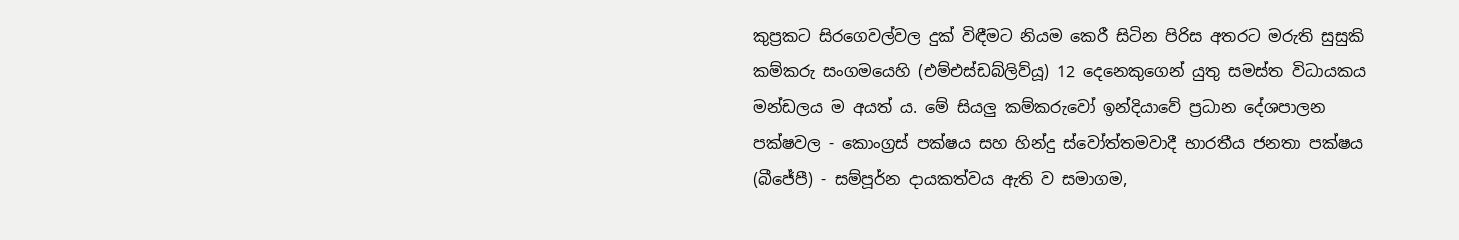කුප්‍රකට සිරගෙවල්වල දුක් විඳීමට නියම කෙරී සිටින පිරිස අතරට මරුති සුසුකි කම්කරු සංගමයෙහි (එම්එස්ඩබ්ලිව්යූ) 12 දෙනෙකුගෙන් යුතු සමස්ත විධායකය මන්ඩලය ම අයත් ය. මේ සියලු කම්කරුවෝ ඉන්දියාවේ ප්‍රධාන දේශපාලන පක්ෂවල - කොංග්‍රස් පක්ෂය සහ හින්දු ස්වෝත්තමවාදී භාරතීය ජනතා පක්ෂය (බීජේපී) - සම්පූර්න දායකත්වය ඇති ව සමාගම,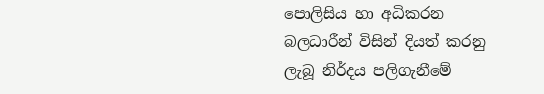පොලිසිය හා අධිකරන බලධාරීන් විසින් දියත් කරනු ලැබූ නිර්දය පලිගැනීමේ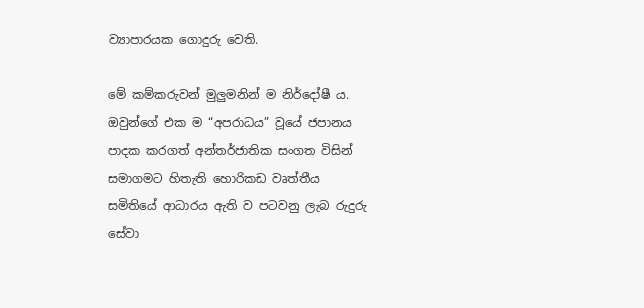ව්‍යාපාරයක ගොදුරු වෙති.

මේ කම්කරුවන් මුලුමනින් ම නිර්දෝෂී ය. ඔවුන්ගේ එක ම “අපරාධය” වූයේ ජපානය පාදක කරගත් අන්තර්ජාතික සංගත විසින් සමාගමට හිතැති හොරිකඩ වෘත්තීය සමිතියේ ආධාරය ඇති ව පටවනු ලැබ රුදුරු සේවා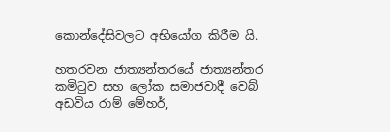කොන්දේසිවලට අභියෝග කිරීම යි.

හතරවන ජාත්‍යන්තරයේ ජාත්‍යන්තර කමිටුව සහ ලෝක සමාජවාදී වෙබ් අඩවිය රාම් මේහර්,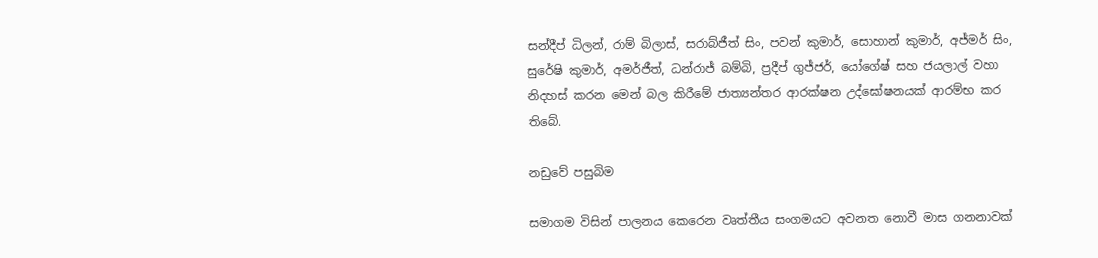සන්දීප් ධිලන්, රාම් බිලාස්, සරාබ්ජීත් සිං, පවන් කුමාර්, සොහාන් කුමාර්, අජ්මර් සිං, සුරේෂි කුමාර්, අමර්ජීත්, ධන්රාජ් බම්බි, ප්‍රදීප් ගුජ්ජර්, යෝගේෂ් සහ ජයලාල් වහා නිදහස් කරන මෙන් බල කිරීමේ ජාත්‍යන්තර ආරක්ෂන උද්ඝෝෂනයක් ආරම්භ කර තිබේ.

නඩුවේ පසුබිම

සමාගම විසින් පාලනය කෙරෙන වෘත්තීය සංගමයට අවනත නොවී මාස ගනනාවක්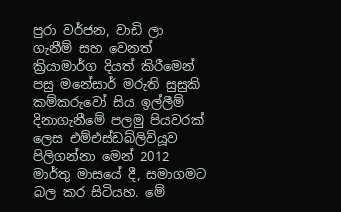පුරා වර්ජන, වාඩි ලා ගැනීම් සහ වෙනත් ක්‍රියාමාර්ග දියත් කිරීමෙන් පසු මනේසාර් මරුති සුසුකි කම්කරුවෝ සිය ඉල්ලීම් දිනාගැනීමේ පලමු පියවරක් ලෙස එම්එස්ඩබ්ලිව්යූව පිලිගන්නා මෙන් 2012 මාර්තු මාසයේ දී, සමාගමට බල කර සිටියහ. මේ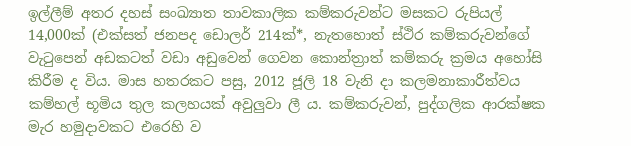ඉල්ලීම් අතර දහස් සංඛ්‍යාත තාවකාලික කම්කරුවන්ට මසකට රුපියල් 14,000ක් (එක්සත් ජනපද ඩොලර් 214ක්*, නැතහොත් ස්ථිර කම්කරුවන්ගේ වැටුපෙන් අඩකටත් වඩා අඩුවෙන් ගෙවන කොන්ත්‍රාත් කම්කරු ක්‍රමය අහෝසි කිරීම ද විය. මාස හතරකට පසු, 2012 ජූලි 18 වැනි දා කලමනාකාරීත්වය කම්හල් භූමිය තුල කලහයක් අවුලුවා ලී ය. කම්කරුවන්, පුද්ගලික ආරක්ෂක මැර හමුදාවකට එරෙහි ව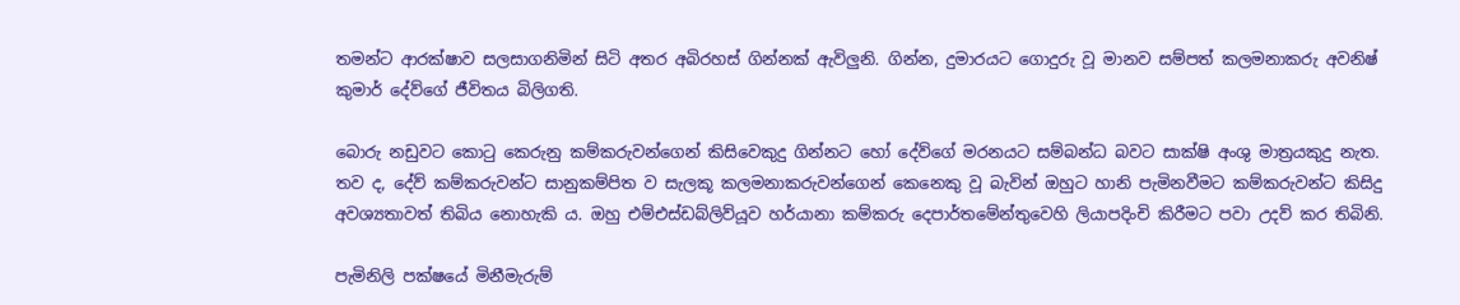තමන්ට ආරක්ෂාව සලසාගනිමින් සිටි අතර අබිරහස් ගින්නක් ඇවිලුනි. ගින්න, දුමාරයට ගොදුරු වූ මානව සම්පත් කලමනාකරු අවනිෂ් කුමාර් දේව්ගේ ජීවිතය බිලිගති.

බොරු නඩුවට කොටු කෙරුනු කම්කරුවන්ගෙන් කිසිවෙකුදු ගින්නට හෝ දේව්ගේ මරනයට සම්බන්ධ බවට සාක්ෂි අංශු මාත්‍රයකුදු නැත. තව ද, දේව් කම්කරුවන්ට සානුකම්පිත ව සැලකූ කලමනාකරුවන්ගෙන් කෙනෙකු වූ බැවින් ඔහුට හානි පැමිනවීමට කම්කරුවන්ට කිසිදු අවශ්‍යතාවත් තිබිය නොහැකි ය. ඔහු එම්එස්ඩබ්ලිව්යූව හර්යානා කම්කරු දෙපාර්තමේන්තුවෙහි ලියාපදිංචි කිරීමට පවා උදව් කර තිබිනි.

පැමිනිලි පක්ෂයේ මිනීමැරුම්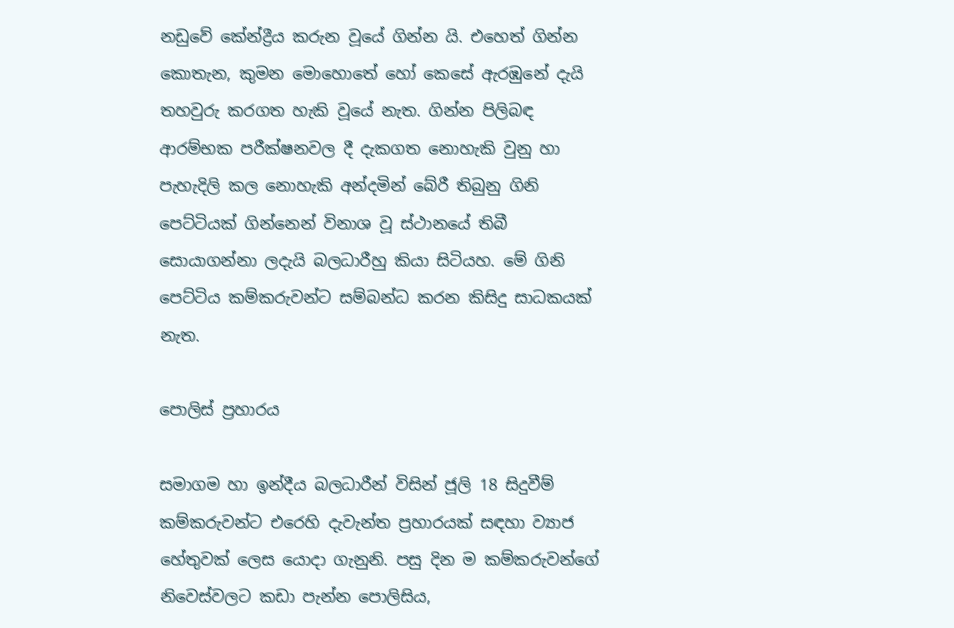නඩුවේ කේන්ද්‍රීය කරුන වූයේ ගින්න යි. එහෙත් ගින්න කොතැන, කුමන මොහොතේ හෝ කෙසේ ඇරඹුනේ දැයි තහවුරු කරගත හැකි වූයේ නැත. ගින්න පිලිබඳ ආරම්භක පරීක්ෂනවල දී දැකගත නොහැකි වුනු හා පැහැදිලි කල නොහැකි අන්දමින් බේරී තිබුනු ගිනි පෙට්ටියක් ගින්නෙන් විනාශ වූ ස්ථානයේ තිබී සොයාගන්නා ලදැයි බලධාරීහු කියා සිටියහ. මේ ගිනි පෙට්ටිය කම්කරුවන්ට සම්බන්ධ කරන කිසිදු සාධකයක් නැත.

පොලිස් ප්‍රහාරය

සමාගම හා ඉන්දීය බලධාරීන් විසින් ජූලි 18 සිදුවීම් කම්කරුවන්ට එරෙහි දැවැන්ත ප්‍රහාරයක් සඳහා ව්‍යාජ හේතුවක් ලෙස යොදා ගැනුනි. පසු දින ම කම්කරුවන්ගේ නිවෙස්වලට කඩා පැන්න පොලිසිය,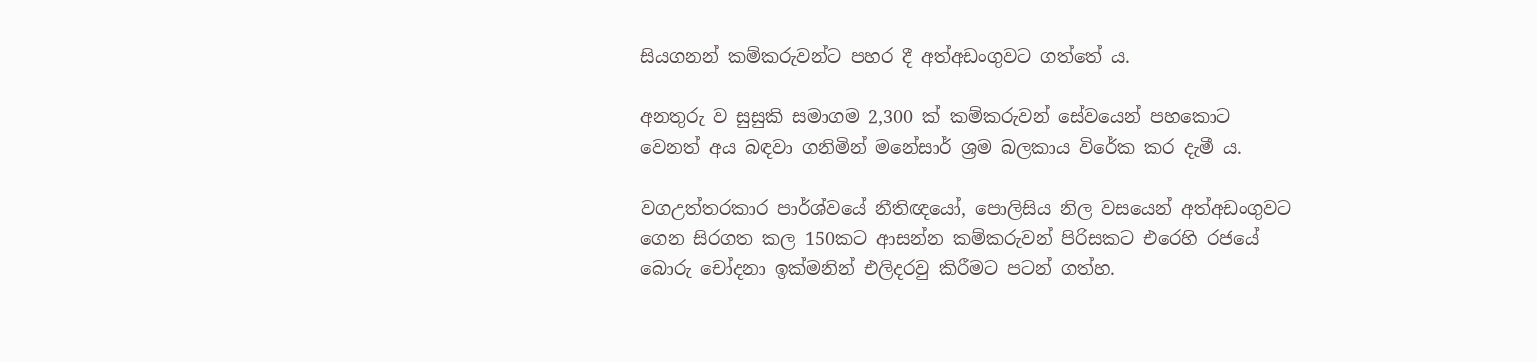සියගනන් කම්කරුවන්ට පහර දී අත්අඩංගුවට ගත්තේ ය.

අනතුරු ව සුසුකි සමාගම 2,300 ක් කම්කරුවන් සේවයෙන් පහකොට වෙනත් අය බඳවා ගනිමින් මනේසාර් ශ්‍රම බලකාය විරේක කර දැමී ය.

වගඋත්තරකාර පාර්ශ්වයේ නීතිඥයෝ, පොලිසිය නිල වසයෙන් අත්අඩංගුවට ගෙන සිරගත කල 150කට ආසන්න කම්කරුවන් පිරිසකට එරෙහි රජයේ බොරු චෝදනා ඉක්මනින් එලිදරවු කිරීමට පටන් ගත්හ.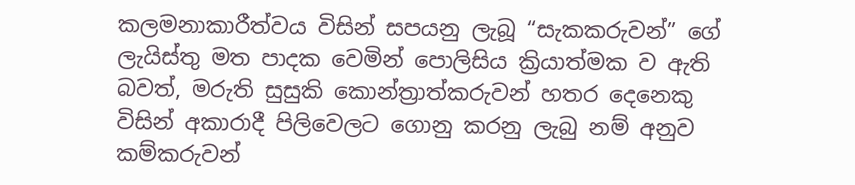කලමනාකාරීත්වය විසින් සපයනු ලැබූ “සැකකරුවන්” ගේ ලැයිස්තු මත පාදක වෙමින් පොලිසිය ක්‍රියාත්මක ව ඇති බවත්, මරුති සුසුකි කොන්ත්‍රාත්කරුවන් හතර දෙනෙකු විසින් අකාරාදී පිලිවෙලට ගොනු කරනු ලැබු නම් අනුව කම්කරුවන්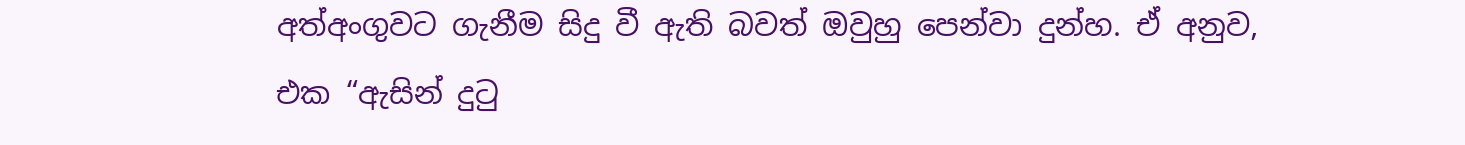අත්අංගුවට ගැනීම සිදු වී ඇති බවත් ඔවුහු පෙන්වා දුන්හ. ඒ අනුව, එක “ඇසින් දුටු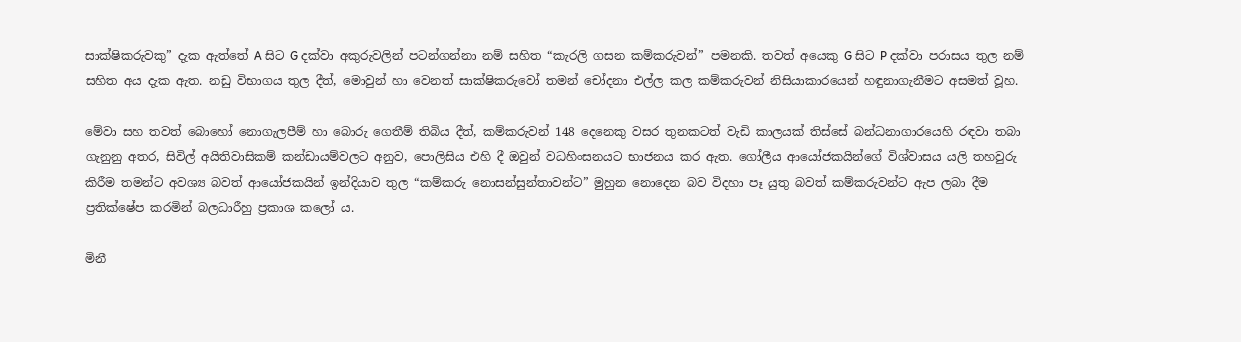සාක්ෂිකරුවකු” දැක ඇත්තේ A සිට G දක්වා අකුරුවලින් පටන්ගන්නා නම් සහිත “කැරලි ගසන කම්කරුවන්” පමනකි. තවත් අයෙකු G සිට P දක්වා පරාසය තුල නම් සහිත අය දැක ඇත. නඩු විභාගය තුල දීත්, මොවුන් හා වෙනත් සාක්ෂිකරුවෝ තමන් චෝදනා එල්ල කල කම්කරුවන් නිසියාකාරයෙන් හඳුනාගැනීමට අසමත් වූහ.

මේවා සහ තවත් බොහෝ නොගැලපීම් හා බොරු ගෙතීම් තිබිය දීත්, කම්කරුවන් 148 දෙනෙකු වසර තුනකටත් වැඩි කාලයක් තිස්සේ බන්ධනාගාරයෙහි රඳවා තබා ගැනුනු අතර, සිවිල් අයිතිවාසිකම් කන්ඩායම්වලට අනුව, පොලිසිය එහි දී ඔවුන් වධහිංසනයට භාජනය කර ඇත. ගෝලීය ආයෝජකයින්ගේ විශ්වාසය යලි තහවුරු කිරීම තමන්ට අවශ්‍ය බවත් ආයෝජකයින් ඉන්දියාව තුල “කම්කරු නොසන්සුන්තාවන්ට” මුහුන නොදෙන බව විදහා පෑ යුතු බවත් කම්කරුවන්ට ඇප ලබා දීම ප්‍රතික්ෂේප කරමින් බලධාරීහු ප්‍රකාශ කලෝ ය.

මිනී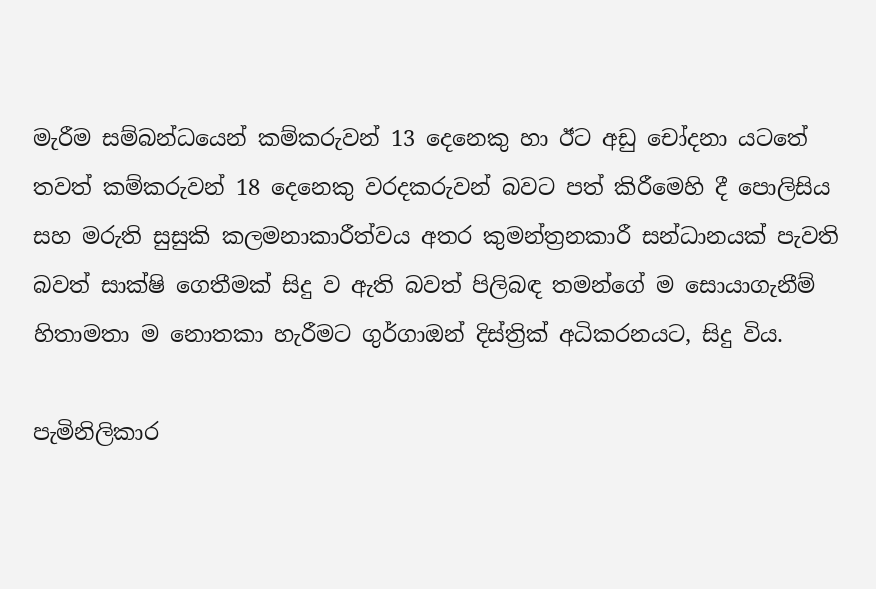මැරීම සම්බන්ධයෙන් කම්කරුවන් 13 දෙනෙකු හා ඊට අඩු චෝදනා යටතේ තවත් කම්කරුවන් 18 දෙනෙකු වරදකරුවන් බවට පත් කිරීමෙහි දී පොලිසිය සහ මරුති සුසුකි කලමනාකාරීත්වය අතර කුමන්ත්‍රනකාරී සන්ධානයක් පැවති බවත් සාක්ෂි ගෙතීමක් සිදු ව ඇති බවත් පිලිබඳ තමන්ගේ ම සොයාගැනීම් හිතාමතා ම නොතකා හැරීමට ගුර්ගාඔන් දිස්ත්‍රික් අධිකරනයට, සිදු විය.

පැමිනිලිකාර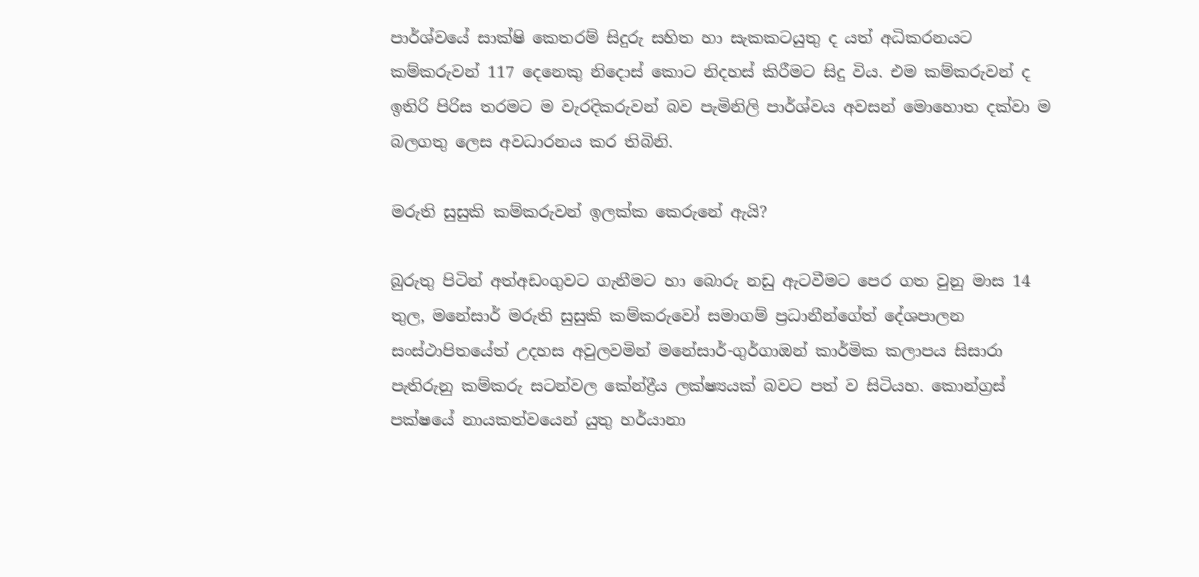පාර්ශ්වයේ සාක්ෂි කෙතරම් සිදුරු සහිත හා සැකකටයුතු ද යත් අධිකරනයට කම්කරුවන් 117 දෙනෙකු නිදොස් කොට නිදහස් කිරීමට සිදු විය. එම කම්කරුවන් ද ඉතිරි පිරිස තරමට ම වැරදිකරුවන් බව පැමිනිලි පාර්ශ්වය අවසන් මොහොත දක්වා ම බලගතු ලෙස අවධාරනය කර තිබිනි.

මරුති සුසුකි කම්කරුවන් ඉලක්ක කෙරුනේ ඇයි?

බුරුතු පිටින් අත්අඩංගුවට ගැනීමට හා බොරු නඩු ඇටවීමට පෙර ගත වුනු මාස 14 තුල, මනේසාර් මරුති සුසුකි කම්කරුවෝ සමාගම් ප්‍රධානීන්ගේත් දේශපාලන සංස්ථාපිතයේත් උදහස අවුලවමින් මනේසාර්-ගුර්ගාඔන් කාර්මික කලාපය සිසාරා පැතිරුනු කම්කරු සටන්වල කේන්ද්‍රීය ලක්ෂ්‍යයක් බවට පත් ව සිටියහ. කොන්ග්‍රස් පක්ෂයේ නායකත්වයෙන් යුතු හර්යානා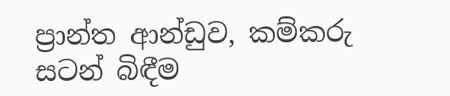ප්‍රාන්ත ආන්ඩුව, කම්කරු සටන් බිඳීම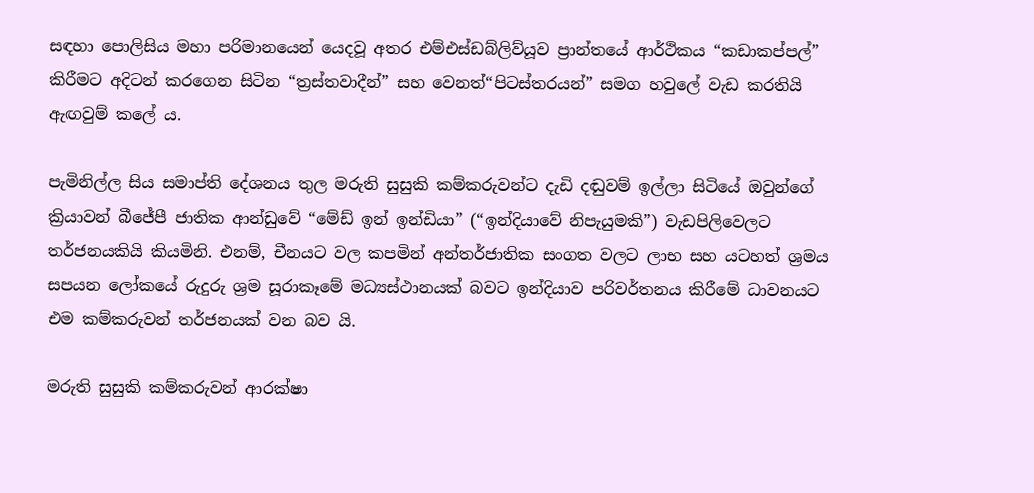සඳහා පොලිසිය මහා පරිමානයෙන් යෙදවූ අතර එම්එස්ඩබ්ලිව්යූව ප්‍රාන්තයේ ආර්ථිකය “කඩාකප්පල්” කිරීමට අදිටන් කරගෙන සිටින “ත්‍රස්තවාදීන්” සහ වෙනත්“පිටස්තරයන්” සමග හවුලේ වැඩ කරතියි ඇඟවුම් කලේ ය.

පැමිනිල්ල සිය සමාප්ති දේශනය තුල මරුති සුසුකි කම්කරුවන්ට දැඩි දඬුවම් ඉල්ලා සිටියේ ඔවුන්ගේ ක්‍රියාවන් බීජේපී ජාතික ආන්ඩුවේ “මේඩ් ඉන් ඉන්ඩියා” (“ඉන්දියාවේ නිපැයුමකි”) වැඩපිලිවෙලට තර්ජනයකියි කියමිනි. එනම්, චීනයට වල කපමින් අන්තර්ජාතික සංගත වලට ලාභ සහ යටහත් ශ්‍රමය සපයන ලෝකයේ රුදුරු ශ්‍රම සූරාකෑමේ මධ්‍යස්ථානයක් බවට ඉන්දියාව පරිවර්තනය කිරීමේ ධාවනයට එම කම්කරුවන් තර්ජනයක් වන බව යි.

මරුති සුසුකි කම්කරුවන් ආරක්ෂා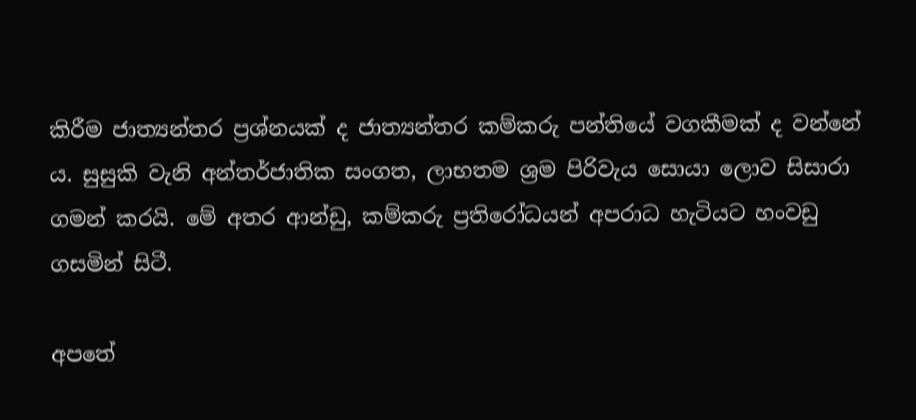කිරීම ජාත්‍යන්තර ප්‍රශ්නයක් ද ජාත්‍යන්තර කම්කරු පන්තියේ වගකීමක් ද වන්නේ ය. සුසුකි වැනි අන්තර්ජාතික සංගත, ලාභතම ශ්‍රම පිරිවැය සොයා ලොව සිසාරා ගමන් කරයි. මේ අතර ආන්ඩු, කම්කරු ප්‍රතිරෝධයන් අපරාධ හැටියට හංවඩු ගසමින් සිටී.

අපතේ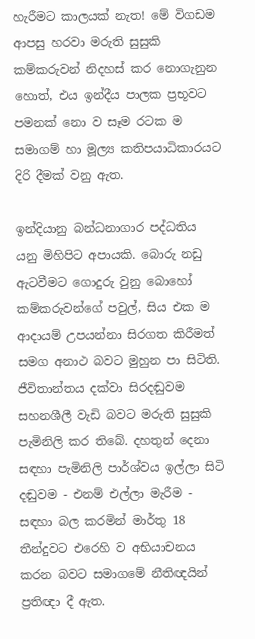හැරීමට කාලයක් නැත! මේ විගඩම ආපසු හරවා මරුති සුසුකි කම්කරුවන් නිදහස් කර නොගැනුන හොත්, එය ඉන්දීය පාලක ප්‍රභූවට පමනක් නො ව සෑම රටක ම සමාගම් හා මූල්‍ය කතිපයාධිකාරයට දිරි දීමක් වනු ඇත.

ඉන්දියානු බන්ධනාගාර පද්ධතිය යනු මිහිපිට අපායකි. බොරු නඩු ඇටවීමට ගොදුරු වුනු බොහෝ කම්කරුවන්ගේ පවුල්, සිය එක ම ආදායම් උපයන්නා සිරගත කිරීමත් සමග අනාථ බවට මුහුන පා සිටිති. ජීවිතාන්තය දක්වා සිරදඬුවම සහනශීලී වැඩි බවට මරුති සුසුකි පැමිනිලි කර තිබේ. දහතුන් දෙනා සඳහා පැමිනිලි පාර්ශ්වය ඉල්ලා සිටි දඬුවම - එනම් එල්ලා මැරීම - සඳහා බල කරමින් මාර්තු 18 තීන්දුවට එරෙහි ව අභියාචනය කරන බවට සමාගමේ නීතිඥයින් ප්‍රතිඥා දී ඇත.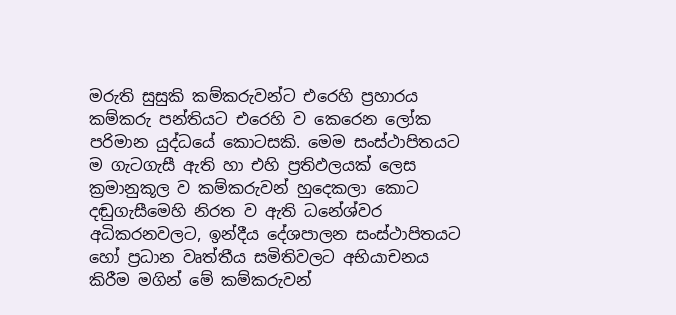මරුති සුසුකි කම්කරුවන්ට එරෙහි ප්‍රහාරය කම්කරු පන්තියට එරෙහි ව කෙරෙන ලෝක පරිමාන යුද්ධයේ කොටසකි. මෙම සංස්ථාපිතයට ම ගැටගැසී ඇති හා එහි ප්‍රතිඵලයක් ලෙස ක්‍රමානුකූල ව කම්කරුවන් හුදෙකලා කොට දඬුගැසීමෙහි නිරත ව ඇති ධනේශ්වර අධිකරනවලට, ඉන්දීය දේශපාලන සංස්ථාපිතයට හෝ ප්‍රධාන වෘත්තීය සමිතිවලට අභියාචනය කිරීම මගින් මේ කම්කරුවන්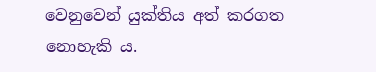වෙනුවෙන් යුක්තිය අත් කරගත නොහැකි ය.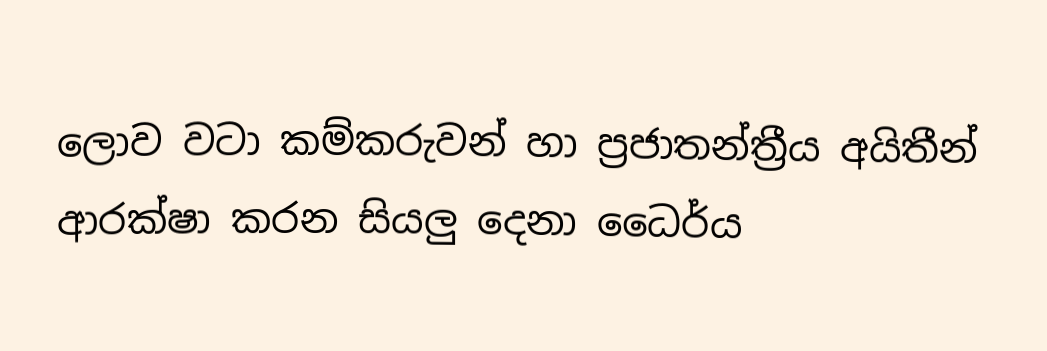ලොව වටා කම්කරුවන් හා ප්‍රජාතන්ත්‍රීය අයිතීන් ආරක්ෂා කරන සියලු දෙනා ධෛර්ය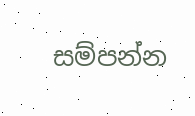සම්පන්න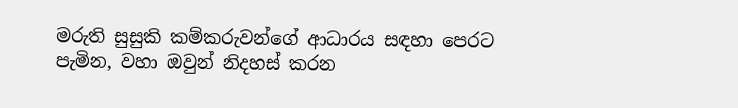මරුති සුසුකි කම්කරුවන්ගේ ආධාරය සඳහා පෙරට පැමින, වහා ඔවුන් නිදහස් කරන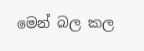මෙන් බල කල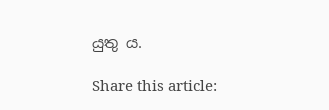යුතු ය.

Share this article: